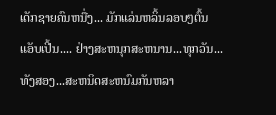ເດັກຊາຍຄົນຫນື່ງ... ມັກແລ່ນຫລິ້ນລອບໆຕົ້ນແອັບເປີ້ນ.... ຢ່າງສະຫນຸກສະຫນານ...ທຸກວັນ...
ທັງສອງ...ສະຫນິດສະຫນົມກັນຫລາ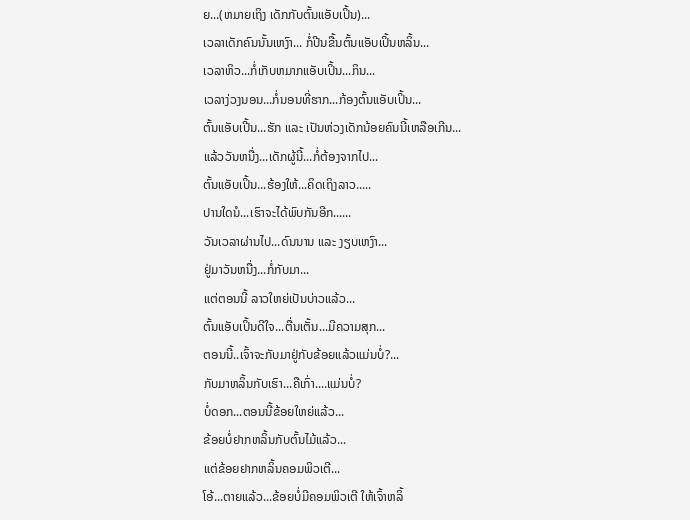ຍ...(ຫມາຍເຖິງ ເດັກກັບຕົ້ນແອັບເປິ້ນ)...
ເວລາເດັກຄົນນັ້ນເຫງົາ... ກໍ່ປີນຂື້ນຕົ້ນແອັບເປິ້ນຫລິ້ນ...
ເວລາຫິວ...ກໍ່ເກັບຫມາກແອັບເປິ້ນ...ກິນ...
ເວລາງ່ວງນອນ...ກໍ່ນອນທີ່ຮາກ...ກ້ອງຕົ້ນແອັບເປິ້ນ...
ຕົ້ນແອັບເປີ້ນ...ຮັກ ແລະ ເປັນຫ່ວງເດັກນ້ອຍຄົນນີ້ເຫລືອເກີນ...
ແລ້ວວັນຫນື່ງ...ເດັກຜູ້ນີ້...ກໍ່ຕ້ອງຈາກໄປ...
ຕົ້ນແອັບເປິ້ນ...ຮ້ອງໃຫ້...ຄິດເຖິງລາວ.....
ປານໃດນໍ...ເຮົາຈະໄດ້ພົບກັນອີກ......
ວັນເວລາຜ່ານໄປ...ດົນນານ ແລະ ງຽບເຫງົາ...
ຢູ່ມາວັນຫນື່ງ...ກໍ່ກັບມາ...
ແຕ່ຕອນນີ້ ລາວໃຫຍ່ເປັນບ່າວແລ້ວ...
ຕົ້ນແອັບເປິ້ນດີໃຈ...ຕື່ນເຕັ້ນ...ມີຄວາມສຸກ...
ຕອນນີ້..ເຈົ້າຈະກັບມາຢູ່ກັບຂ້ອຍແລ້ວແມ່ນບໍ່?...
ກັບມາຫລິ້ນກັບເຮົາ...ຄືເກົ່າ....ແມ່ນບໍ່?
ບໍ່ດອກ...ຕອນນີ້ຂ້ອຍໃຫຍ່ແລ້ວ...
ຂ້ອຍບໍ່ຢາກຫລິ້ນກັບຕົ້ນໄມ້ແລ້ວ...
ແຕ່ຂ້ອຍຢາກຫລິ້ນຄອມພິວເຕີ...
ໂອ້...ຕາຍແລ້ວ...ຂ້ອຍບໍ່ມີຄອມພິວເຕີ ໃຫ້ເຈົ້າຫລິ້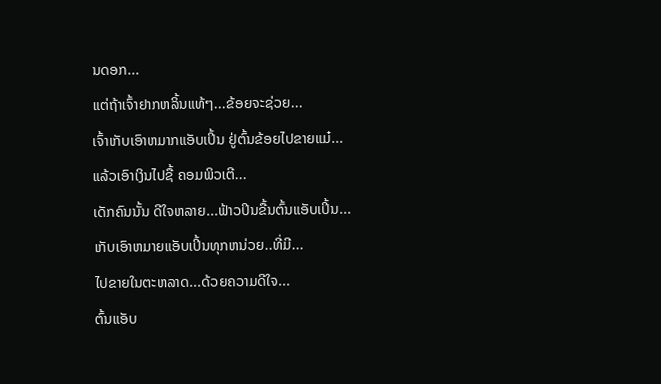ນດອກ...
ແຕ່ຖ້າເຈົ້າຢາກຫລິ້ນແທ້ໆ...ຂ້ອຍຈະຊ່ວຍ...
ເຈົ້າເກັບເອົາຫມາກແອັບເປິ້ນ ຢູ່ຕົ້ນຂ້ອຍໄປຂາຍແມ໋...
ແລ້ວເອົາເງິນໄປຊື້ ຄອມພິວເຕີ...
ເດັກຄົນນັ້ນ ດີໃຈຫລາຍ...ຟ້າວປິນຂື້ນຕົ້ນແອັບເປິ້ນ...
ເກັບເອົາຫມາຍແອັບເປິ້ນທຸກຫນ່ວຍ..ທີ່ມີ...
ໄປຂາຍໃນຕະຫລາດ...ດ້ວຍຄວາມດີໃຈ...
ຕົ້ນແອັບ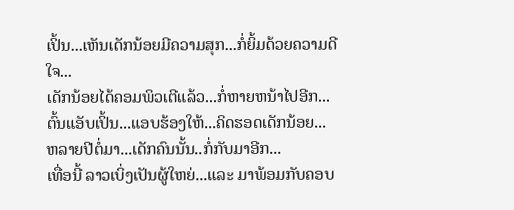ເປິ້ນ...ເຫັນເດັກນ້ອຍມີຄວາມສຸກ...ກໍ່ຍິ້ມດ້ວຍຄວາມດີໃຈ...
ເດັກນ້ອຍໄດ້ຄອມພິວເຕີແລ້ວ...ກໍ່ຫາຍຫນ້າໄປອີກ...
ຕົ້ນແອັບເປິ້ນ...ແອບຮ້ອງໃຫ້...ຄິດຮອດເດັກນ້ອຍ...
ຫລາຍປີຕໍ່ມາ...ເດັກຄົນນັ້ນ..ກໍ່ກັບມາອີກ...
ເທື່ອນີ້ ລາວເບິ່ງເປັນຜູ້ໃຫຍ່...ແລະ ມາພ້ອມກັບຄອບ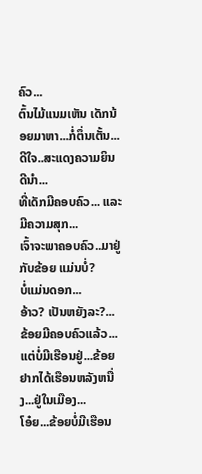ຄົວ...
ຕົ້ນໄມ້ແນມເຫັນ ເດັກນ້ອຍມາຫາ...ກໍ່ຕຶ່ນເຕັ້ນ...ດີໃຈ..ສະແດງຄວາມຍິນດີນຳ...
ທີ່ເດັກມີຄອບຄົວ... ແລະ ມີຄວາມສຸກ...
ເຈົ້າຈະພາຄອບຄົວ..ມາຢູ່ກັບຂ້ອຍ ແມ່ນບໍ່?
ບໍ່ແມ່ນດອກ...
ອ້າວ? ເປັນຫຍັງລະ?...
ຂ້ອຍມີຄອບຄົວແລ້ວ...ແຕ່ບໍ່ມີເຮືອນຢູ່...ຂ້ອຍຢາກໄດ້ເຮືອນຫລັງຫນື່ງ...ຢູ່ໃນເມືອງ...
ໂອ໋ຍ...ຂ້ອຍບໍ່ມີເຮືອນ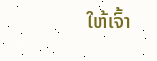ໃຫ້ເຈົ້າ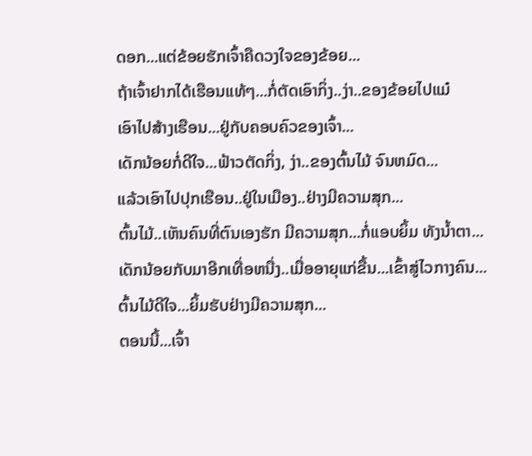ດອກ...ແຕ່ຂ້ອຍຮັກເຈົ້າຄືດວງໃຈຂອງຂ້ອຍ...
ຖ້າເຈົ້າຢາກໄດ້ເຮືອນແທ້ໆ...ກໍ່ຕັດເອົາກິ່ງ..ງ່າ..ຂອງຂ້ອຍໄປແມ໋
ເອົາໄປສ້າງເຮືອນ...ຢູ່ກັບຄອບຄົວຂອງເຈົ້າ...
ເດັກນ້ອຍກໍ່ດີໃຈ...ຟ້າວຕັດກິ່ງ, ງ່າ..ຂອງຕົ້ນໄມ້ ຈົນຫມົດ...
ແລ້ວເອົາໄປປຸກເຮືອນ..ຢູ່ໃນເມືອງ..ຢ່າງມີຄວາມສຸກ...
ຕົ້ນໄມ້..ເຫັນຄົນທີ່ຕົນເອງຮັກ ມີຄວາມສຸກ...ກໍ່ແອບຍິ້ມ ທັງນ້ຳຕາ...
ເດັກນ້ອຍກັບມາອີກເທື່ອຫນື່ງ..ເມື່ອອາຍຸແກ່ຂື້ນ...ເຂົ້າສູ່ໄວກາງຄົນ...
ຕົ້ນໄມ້ດີໃຈ...ຍິ້ມຮັບຢ່າງມີຄວາມສຸກ...
ຕອນນີ້...ເຈົ້າ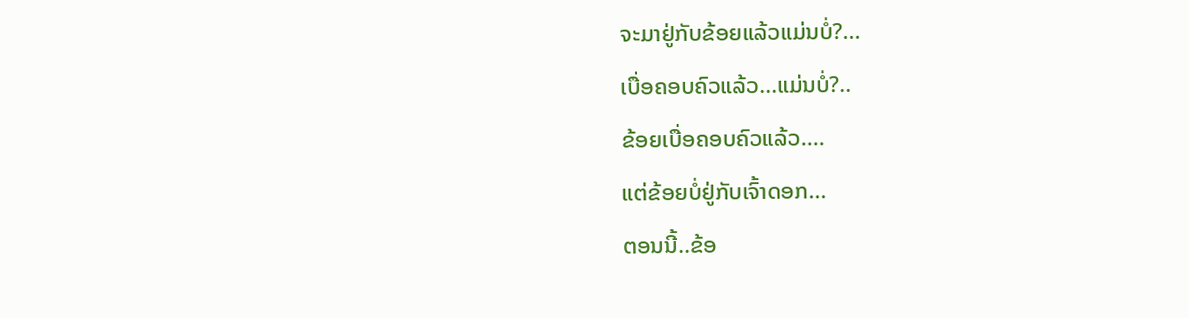ຈະມາຢູ່ກັບຂ້ອຍແລ້ວແມ່ນບໍ່?...
ເບື່ອຄອບຄົວແລ້ວ...ແມ່ນບໍ່?..
ຂ້ອຍເບື່ອຄອບຄົວແລ້ວ....
ແຕ່ຂ້ອຍບໍ່ຢູ່ກັບເຈົ້າດອກ...
ຕອນນີ້..ຂ້ອ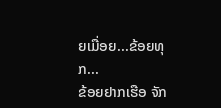ຍເມື່ອຍ...ຂ້ອຍທຸກ...
ຂ້ອຍຢາກເຮືອ ຈັກ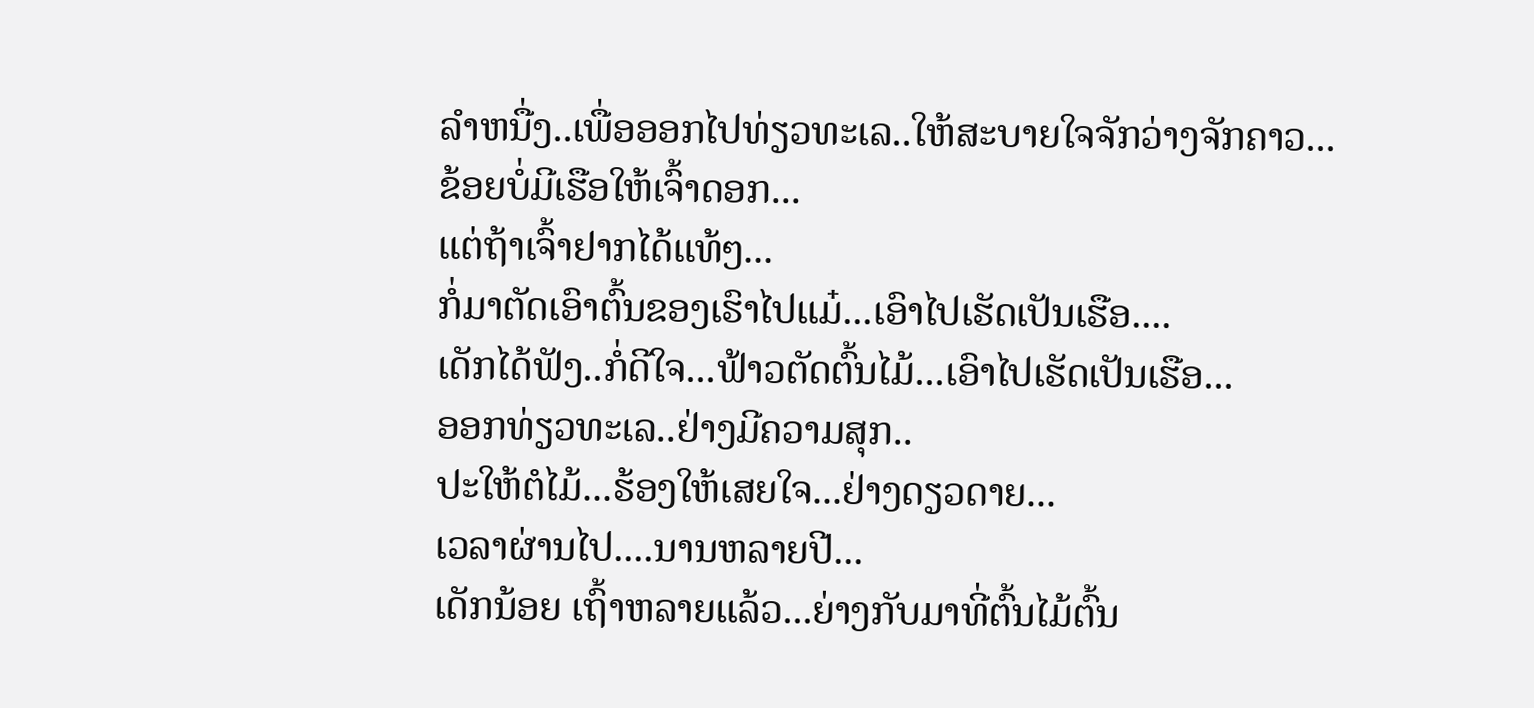ລຳຫນື່ງ..ເພື່ອອອກໄປທ່ຽວທະເລ..ໃຫ້ສະບາຍໃຈຈັກວ່າງຈັກຄາວ...
ຂ້ອຍບໍ່ມີເຮືອໃຫ້ເຈົ້າດອກ...
ແຕ່ຖ້າເຈົ້າຢາກໄດ້ແທ້ໆ...
ກໍ່ມາຕັດເອົາຕົ້ນຂອງເຮົາໄປແມ໋...ເອົາໄປເຮັດເປັນເຮືອ....
ເດັກໄດ້ຟັງ..ກໍ່ດີໃຈ...ຟ້າວຕັດຕົ້ນໄມ້...ເອົາໄປເຮັດເປັນເຮືອ...
ອອກທ່ຽວທະເລ..ຢ່າງມີຄວາມສຸກ..
ປະໃຫ້ຕໍໄມ້...ຮ້ອງໃຫ້ເສຍໃຈ...ຢ່າງດຽວດາຍ...
ເວລາຜ່ານໄປ....ນານຫລາຍປີ...
ເດັກນ້ອຍ ເຖົ້າຫລາຍແລ້ວ...ຍ່າງກັບມາທີ່ຕົ້ນໄມ້ຕົ້ນ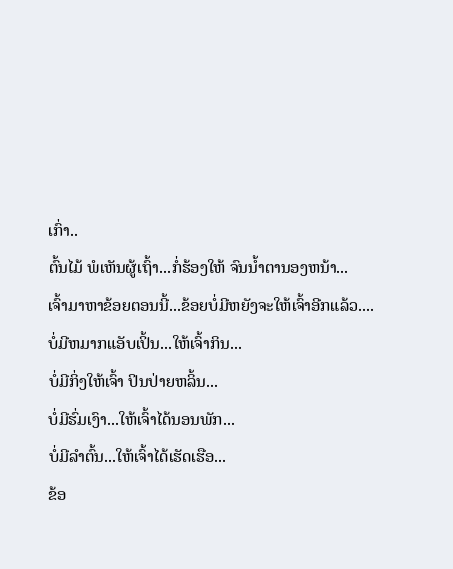ເກົ່າ..
ຕົ້ນໄມ້ ພໍເຫັນຜູ້ເຖົ້າ...ກໍ່ຮ້ອງໃຫ້ ຈົນນ້ຳຕານອງຫນ້າ...
ເຈົ້າມາຫາຂ້ອຍຕອນນີ້...ຂ້ອຍບໍ່ມີຫຍັງຈະໃຫ້ເຈົ້າອີກແລ້ວ....
ບໍ່ມີຫມາກແອັບເປິ້ນ...ໃຫ້ເຈົ້າກິນ...
ບໍ່ມີກິ່ງໃຫ້ເຈົ້າ ປິນປ່າຍຫລິ້ນ...
ບໍ່ມີຮົ່ມເງົາ...ໃຫ້ເຈົ້າໄດ້ນອນພັກ...
ບໍ່ມີລຳຕົ້ນ...ໃຫ້ເຈົ້າໄດ້ເຮັດເຮືອ...
ຂ້ອ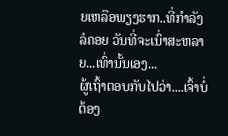ຍເຫລືອພຽງຮາກ..ທີ່ກຳລັງລໍຄອຍ ວັນທີ່ຈະເນົ່າສະຫລາຍ...ເທົ່ານັ້ນເອງ...
ຜູ້ເຖົ້າຕອບກັບໄປວ່າ....ເຈົ້າບໍ່ຕ້ອງ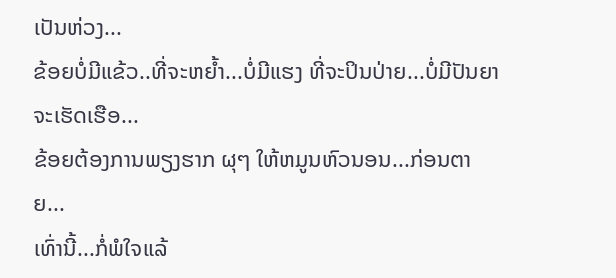ເປັນຫ່ວງ...
ຂ້ອຍບໍ່ມີແຂ້ວ..ທີ່ຈະຫຍ້ຳ...ບໍ່ມີແຮງ ທີ່ຈະປິນປ່າຍ...ບໍ່ມີປັນຍາຈະເຮັດເຮືອ...
ຂ້ອຍຕ້ອງການພຽງຮາກ ຜຸໆ ໃຫ້ຫມູນຫົວນອນ...ກ່ອນຕາຍ...
ເທົ່ານີ້...ກໍ່ພໍໃຈແລ້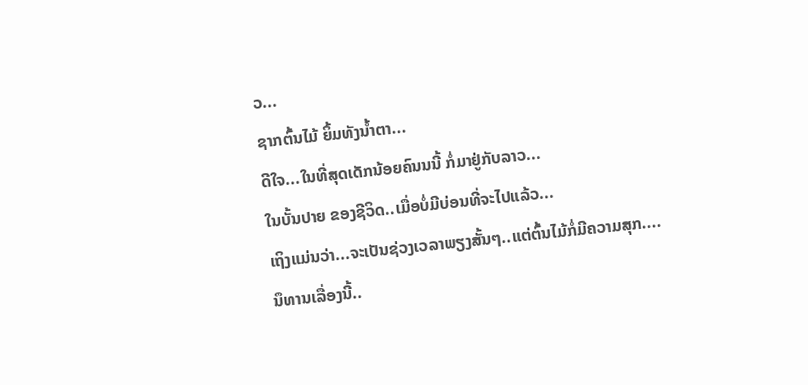ວ...
ຊາກຕົ້ນໄມ້ ຍິ້ມທັງນ້ຳຕາ...
ດີໃຈ...ໃນທີ່ສຸດເດັກນ້ອຍຄົນນນີ້ ກໍ່ມາຢູ່ກັບລາວ...
ໃນບັ້ນປາຍ ຂອງຊີວິດ..ເມື່ອບໍ່ມີບ່ອນທີ່ຈະໄປແລ້ວ...
ເຖິງແມ່ນວ່າ...ຈະເປັນຊ່ວງເວລາພຽງສັ້ນໆ..ແຕ່ຕົ້ນໄມ້ກໍ່ມີຄວາມສຸກ....
ນຶທານເລື່ອງນີ້..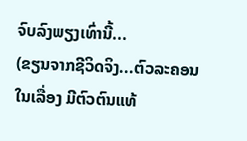ຈົບລົງພຽງເທົ່ານີ້...
(ຂຽນຈາກຊີວິດຈິງ...ຕົວລະຄອນໃນເລື່ອງ ມີຕົວຕົນແທ້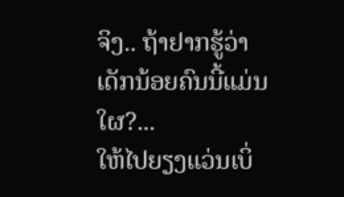ຈິງ.. ຖ້າຢາກຮູ້ວ່າ ເດັກນ້ອຍຄົນນີ້ແມ່ນໃຜ?...
ໃຫ້ໄປຍຽງແວ່ນເບິ່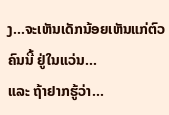ງ...ຈະເຫັນເດັກນ້ອຍເຫັນແກ່ຕົວຄົນນີ້ ຢູ່ໃນແວ່ນ...
ແລະ ຖ້າຢາກຮູ້ວ່າ...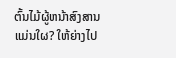ຕົ້ນໄມ້ຜູ້ຫນ້າສົງສານແມ່ນໃຜ? ໃຫ້ຍ່າງໄປ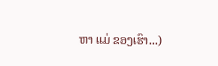ຫາ ແມ່ ຂອງເຮົາ...)